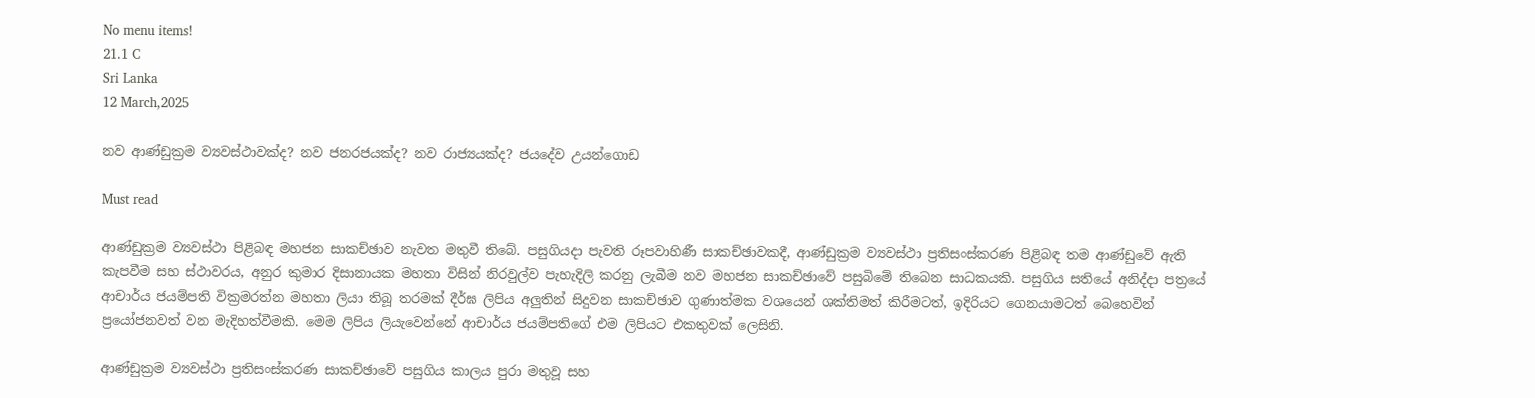No menu items!
21.1 C
Sri Lanka
12 March,2025

නව ආණ්ඩුක්‍රම ව්‍යවස්ථාවක්ද? නව ජනරජයක්ද? නව රාජ්‍යයක්ද? ජයදේව උයන්ගොඩ

Must read

ආණ්ඩුක්‍රම ව්‍යවස්ථා පිළිබඳ මහජන සාකච්ඡාව නැවත මතුවී තිබේ. පසුගියදා පැවති රූපවාහිණී සාකච්ඡාවකදී, ආණ්ඩුක්‍රම ව්‍යවස්ථා ප්‍රතිසංස්කරණ පිළිබඳ තම ආණ්ඩුවේ ඇති කැපවීම සහ ස්ථාවරය, අනුර කුමාර දිසානායක මහතා විසින් නිරවුල්ව පැහැදිලි කරනු ලැබීම නව මහජන සාකච්ඡාවේ පසුබිමේ තිබෙන සාධකයකි. පසුගිය සතියේ අනිද්දා පත්‍රයේ ආචාර්ය ජයම්පති වික්‍රමරත්න මහතා ලියා තිබූ තරමක් දීර්ඝ ලිපිය අලුතින් සිදුවන සාකච්ඡාව ගුණාත්මක වශයෙන් ශක්තිමත් කිරීමටත්, ඉදිරියට ගෙනයාමටත් බෙහෙවින් ප්‍රයෝජනවත් වන මැදිහත්වීමකි. මෙම ලිපිය ලියැවෙන්නේ ආචාර්ය ජයම්පතිගේ එම ලිපියට එකතුවක් ලෙසිනි.

ආණ්ඩුක්‍රම ව්‍යවස්ථා ප්‍රතිසංස්කරණ සාකච්ඡාවේ පසුගිය කාලය පුරා මතුවූ සහ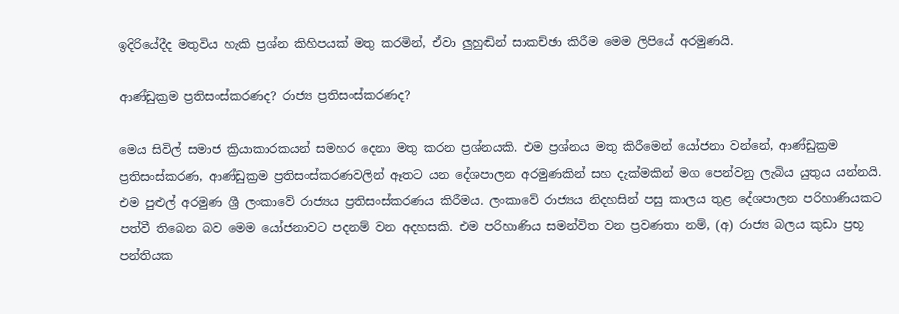ඉදිරියේදීද මතුවිය හැකි ප්‍රශ්න කිහිපයක් මතු කරමින්, ඒවා ලුහුඬින් සාකච්ඡා කිරීම මෙම ලිපියේ අරමුණයි.

ආණ්ඩුක්‍රම ප්‍රතිසංස්කරණද? රාජ්‍ය ප්‍රතිසංස්කරණද?

මෙය සිවිල් සමාජ ක්‍රියාකාරකයන් සමහර දෙනා මතු කරන ප්‍රශ්නයකි. එම ප්‍රශ්නය මතු කිරීමෙන් යෝජනා වන්නේ, ආණ්ඩුක්‍රම ප්‍රතිසංස්කරණ, ආණ්ඩුක්‍රම ප්‍රතිසංස්කරණවලින් ඈතට යන දේශපාලන අරමුණකින් සහ දැක්මකින් මග පෙන්වනු ලැබිය යුතුය යන්නයි. එම පුළුල් අරමුණ ශ්‍රී ලංකාවේ රාජ්‍යය ප්‍රතිසංස්කරණය කිරීමය. ලංකාවේ රාජ්‍යය නිදහසින් පසු කාලය තුළ දේශපාලන පරිහාණියකට පත්වී තිබෙන බව මෙම යෝජනාවට පදනම් වන අදහසකි. එම පරිහාණිය සමන්විත වන ප්‍රවණතා නම්, (අ) රාජ්‍ය බලය කුඩා ප්‍රභූ පන්තියක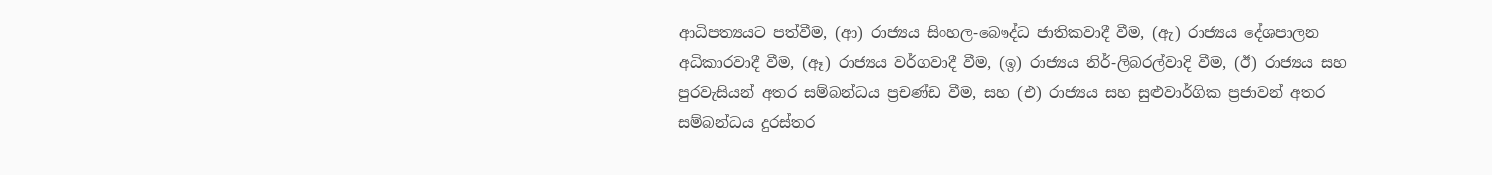ආධිපත්‍යයට පත්වීම, (ආ) රාජ්‍යය සිංහල-බෞද්ධ ජාතිකවාදී වීම, (ඇ) රාජ්‍යය දේශපාලන අධිකාරවාදී වීම, (ඈ) රාජ්‍යය වර්ගවාදී වීම, (ඉ) රාජ්‍යය නිර්-ලිබරල්වාදි වීම, (ඊ) රාජ්‍යය සහ පුරවැසියන් අතර සම්බන්ධය ප්‍රචණ්ඩ වීම, සහ (එ) රාජ්‍යය සහ සුළුවාර්ගික ප්‍රජාවන් අතර සම්බන්ධය දුරස්තර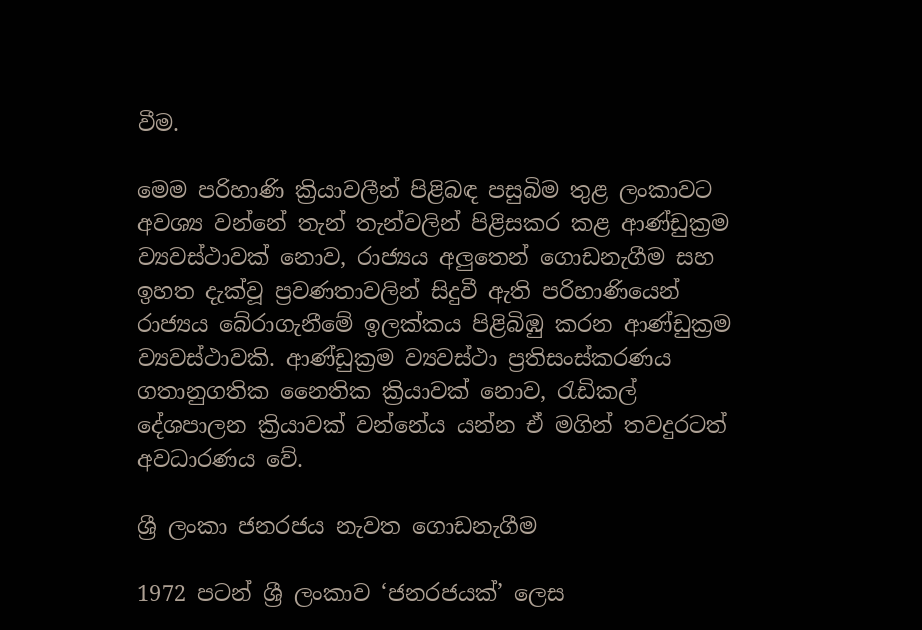වීම.

මෙම පරිහාණි ක්‍රියාවලීන් පිළිබඳ පසුබිම තුළ ලංකාවට අවශ්‍ය වන්නේ තැන් තැන්වලින් පිළිසකර කළ ආණ්ඩුක්‍රම ව්‍යවස්ථාවක් නොව, රාජ්‍යය අලුතෙන් ගොඩනැගීම සහ ඉහත දැක්වූ ප්‍රවණතාවලින් සිදුවී ඇති පරිහාණියෙන් රාජ්‍යය බේරාගැනීමේ ඉලක්කය පිළිබිඹු කරන ආණ්ඩුක්‍රම ව්‍යවස්ථාවකි. ආණ්ඩුක්‍රම ව්‍යවස්ථා ප්‍රතිසංස්කරණය ගතානුගතික නෛතික ක්‍රියාවක් නොව, රැඩිකල් දේශපාලන ක්‍රියාවක් වන්නේය යන්න ඒ මගින් තවදුරටත් අවධාරණය වේ.

ශ්‍රී ලංකා ජනරජය නැවත ගොඩනැගීම

1972 පටන් ශ්‍රී ලංකාව ‘ජනරජයක්’ ලෙස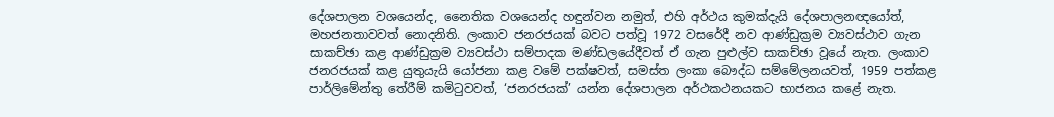දේශපාලන වශයෙන්ද, නෛතික වශයෙන්ද හඳුන්වන නමුත්, එහි අර්ථය කුමක්දැයි දේශපාලනඥයෝත්, මහජනතාවවත් නොදනිති. ලංකාව ජනරජයක් බවට පත්වූ 1972 වසරේදී නව ආණ්ඩුක්‍රම ව්‍යවස්ථාව ගැන සාකච්ඡා කළ ආණ්ඩුක්‍රම ව්‍යවස්ථා සම්පාදක මණ්ඩලයේදීවත් ඒ ගැන පුළුල්ව සාකච්ඡා වූයේ නැත. ලංකාව ජනරජයක් කළ යුතුයැයි යෝජනා කළ වමේ පක්ෂවත්, සමස්ත ලංකා බෞද්ධ සම්මේලනයවත්, 1959 පත්කළ පාර්ලිමේන්තු තේරීම් කමිටුවවත්, ‘ජනරජයක්’ යන්න දේශපාලන අර්ථකථනයකට භාජනය කළේ නැත.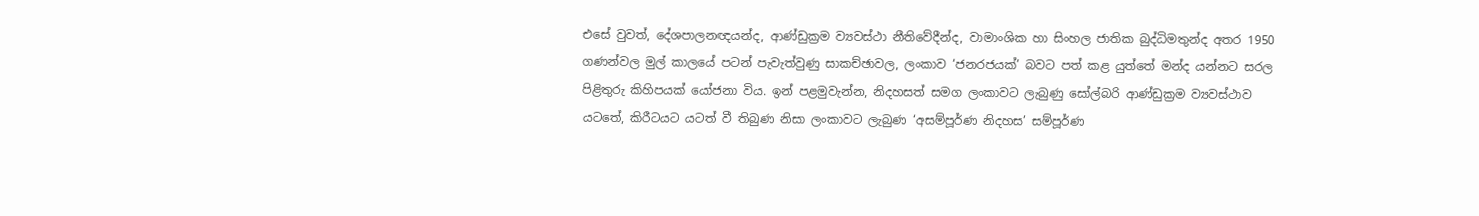එසේ වුවත්, දේශපාලනඥයන්ද, ආණ්ඩුක්‍රම ව්‍යවස්ථා නීතිවේදීන්ද, වාමාංශික හා සිංහල ජාතික බුද්ධිමතුන්ද අතර 1950 ගණන්වල මුල් කාලයේ පටන් පැවැත්වුණු සාකච්ඡාවල, ලංකාව ‘ජනරජයක්’ බවට පත් කළ යුත්තේ මන්ද යන්නට සරල පිළිතුරු කිහිපයක් යෝජනා විය. ඉන් පළමුවැන්න, නිදහසත් සමග ලංකාවට ලැබුණු සෝල්බරි ආණ්ඩුක්‍රම ව්‍යවස්ථාව යටතේ, කිරීටයට යටත් වී තිබුණ නිසා ලංකාවට ලැබුණ ‘අසම්පූර්ණ නිදහස’ සම්පූර්ණ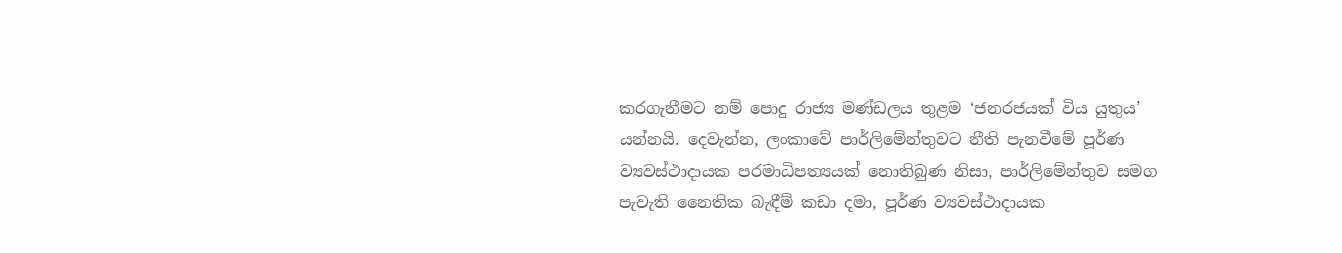කරගැනීමට නම් පොදු රාජ්‍ය මණ්ඩලය තුළම ‘ජනරජයක් විය යුතුය’ යන්නයි. දෙවැන්න, ලංකාවේ පාර්ලිමේන්තුවට නීති පැනවීමේ පූර්ණ ව්‍යවස්ථාදායක පරමාධිපත්‍යයක් නොතිබුණ නිසා, පාර්ලිමේන්තුව සමග පැවැති නෛතික බැඳීම් කඩා දමා, පූර්ණ ව්‍යවස්ථාදායක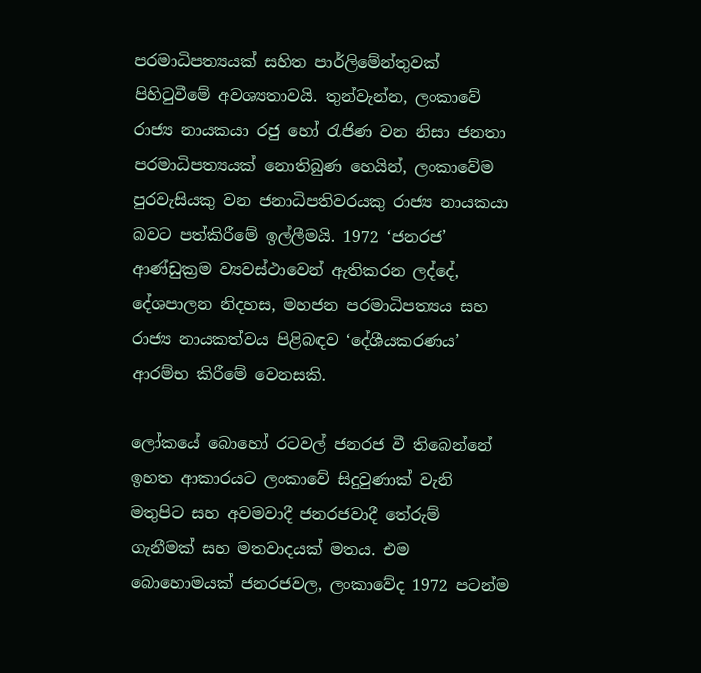පරමාධිපත්‍යයක් සහිත පාර්ලිමේන්තුවක් පිහිටුවීමේ අවශ්‍යතාවයි. තුන්වැන්න, ලංකාවේ රාජ්‍ය නායකයා රජු හෝ රැජිණ වන නිසා ජනතා පරමාධිපත්‍යයක් නොතිබුණ හෙයින්, ලංකාවේම පුරවැසියකු වන ජනාධිපතිවරයකු රාජ්‍ය නායකයා බවට පත්කිරීමේ ඉල්ලීමයි. 1972 ‘ජනරජ’ ආණ්ඩුක්‍රම ව්‍යවස්ථාවෙන් ඇතිකරන ලද්දේ, දේශපාලන නිදහස, මහජන පරමාධිපත්‍යය සහ රාජ්‍ය නායකත්වය පිළිබඳව ‘දේශීයකරණය’ ආරම්භ කිරීමේ වෙනසකි.

ලෝකයේ බොහෝ රටවල් ජනරජ වී තිබෙන්නේ ඉහත ආකාරයට ලංකාවේ සිදුවුණාක් වැනි මතුපිට සහ අවමවාදී ජනරජවාදී තේරුම් ගැනීමක් සහ මතවාදයක් මතය. එම බොහොමයක් ජනරජවල, ලංකාවේද 1972 පටන්ම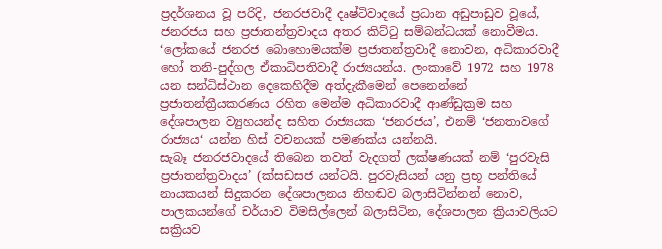ප්‍රදර්ශනය වූ පරිදි, ජනරජවාදී දෘෂ්ටිවාදයේ ප්‍රධාන අඩුපාඩුව වූයේ, ජනරජය සහ ප්‍රජාතන්ත්‍රවාදය අතර කිට්ටු සම්බන්ධයක් නොවීමය. ‘ලෝකයේ ජනරජ බොහොමයක්ම ප්‍රජාතන්ත්‍රවාදී නොවන, අධිකාරවාදී හෝ තනි-පුද්ගල ඒකාධිපතිවාදී රාජ්‍යයන්ය. ලංකාවේ 1972 සහ 1978 යන සන්ධිස්ථාන දෙකෙහිදීම අත්දැකීමෙන් පෙනෙන්නේ ප්‍රජාතන්ත්‍රීයකරණය රහිත මෙන්ම අධිකාරවාදී ආණ්ඩුක්‍රම සහ දේශපාලන ව්‍යුහයන්ද සහිත රාජ්‍යයක ‘ජනරජය’, එනම් ‘ජනතාවගේ රාජ්‍යය‘ යන්න හිස් වචනයක් පමණක්ය යන්නයි.
සැබෑ ජනරජවාදයේ තිබෙන තවත් වැදගත් ලක්ෂණයක් නම් ‘පුරවැසි ප්‍රජාතන්ත්‍රවාදය’ (ක්‍සඩසජ යන්ටයි. පුරවැසියන් යනු ප්‍රභූ පන්තියේ නායකයන් සිදුකරන දේශපාලනය නිහඬව බලාසිටින්නන් නොව, පාලකයන්ගේ චර්යාව විමසිල්ලෙන් බලාසිටින, දේශපාලන ක්‍රියාවලියට සක්‍රියව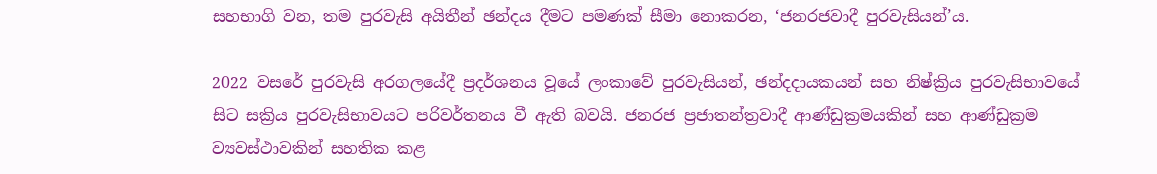සහභාගි වන, තම පුරවැසි අයිතීන් ඡන්දය දීමට පමණක් සීමා නොකරන, ‘ජනරජවාදී පුරවැසියන්’ය.

2022 වසරේ පුරවැසි අරගලයේදී ප්‍රදර්ශනය වූයේ ලංකාවේ පුරවැසියන්, ඡන්දදායකයන් සහ නිෂ්ක්‍රිය පුරවැසිභාවයේ සිට සක්‍රිය පුරවැසිභාවයට පරිවර්තනය වී ඇති බවයි. ජනරජ ප්‍රජාතන්ත්‍රවාදී ආණ්ඩුක්‍රමයකින් සහ ආණ්ඩුක්‍රම ව්‍යවස්ථාවකින් සහතික කළ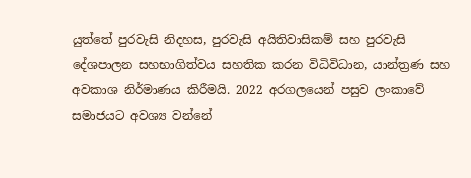යුත්තේ පුරවැසි නිදහස, පුරවැසි අයිතිවාසිකම් සහ පුරවැසි දේශපාලන සහභාගිත්වය සහතික කරන විධිවිධාන, යාන්ත්‍රණ සහ අවකාශ නිර්මාණය කිරීමයි. 2022 අරගලයෙන් පසුව ලංකාවේ සමාජයට අවශ්‍ය වන්නේ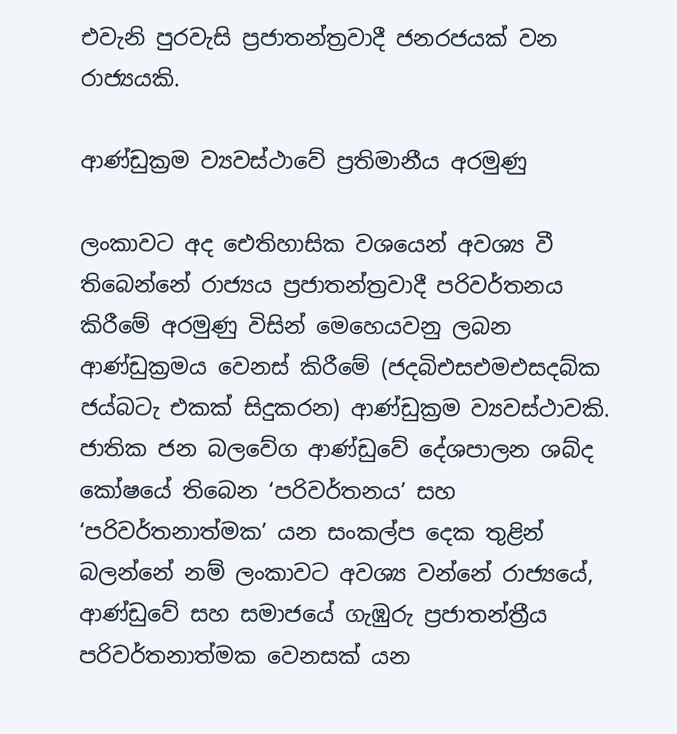එවැනි පුරවැසි ප්‍රජාතන්ත්‍රවාදී ජනරජයක් වන රාජ්‍යයකි.

ආණ්ඩුක්‍රම ව්‍යවස්ථාවේ ප්‍රතිමානීය අරමුණු

ලංකාවට අද ඓතිහාසික වශයෙන් අවශ්‍ය වී තිබෙන්නේ රාජ්‍යය ප්‍රජාතන්ත්‍රවාදී පරිවර්තනය කිරීමේ අරමුණු විසින් මෙහෙයවනු ලබන ආණ්ඩුක්‍රමය වෙනස් කිරීමේ (ජදබිඑසඑමඑසදබ්ක ජය්බටැ එකක් සිදුකරන) ආණ්ඩුක්‍රම ව්‍යවස්ථාවකි. ජාතික ජන බලවේග ආණ්ඩුවේ දේශපාලන ශබ්ද කෝෂයේ තිබෙන ‘පරිවර්තනය’ සහ ‘පරිවර්තනාත්මක’ යන සංකල්ප දෙක තුළින් බලන්නේ නම් ලංකාවට අවශ්‍ය වන්නේ රාජ්‍යයේ, ආණ්ඩුවේ සහ සමාජයේ ගැඹුරු ප්‍රජාතන්ත්‍රීය පරිවර්තනාත්මක වෙනසක් යන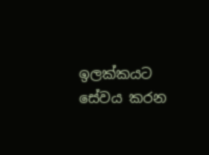ඉලක්කයට සේවය කරන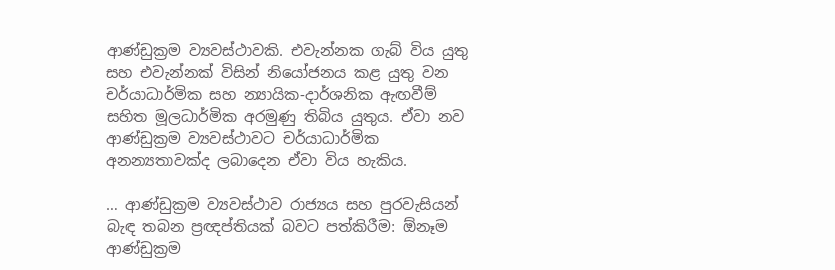ආණ්ඩුක්‍රම ව්‍යවස්ථාවකි. එවැන්නක ගැබ් විය යුතු සහ එවැන්නක් විසින් නියෝජනය කළ යුතු වන චර්යාධාර්මික සහ න්‍යායික-දාර්ශනික ඇඟවීම් සහිත මූලධාර්මික අරමුණු තිබිය යුතුය. ඒවා නව ආණ්ඩුක්‍රම ව්‍යවස්ථාවට චර්යාධාර්මික අනන්‍යතාවක්ද ලබාදෙන ඒවා විය හැකිය.

… ආණ්ඩුක්‍රම ව්‍යවස්ථාව රාජ්‍යය සහ පුරවැසියන් බැඳ තබන ප්‍රඥප්තියක් බවට පත්කිරීම: ඕනෑම ආණ්ඩුක්‍රම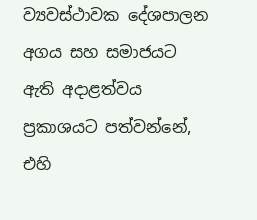ව්‍යවස්ථාවක දේශපාලන අගය සහ සමාජයට ඇති අදාළත්වය ප්‍රකාශයට පත්වන්නේ, එහි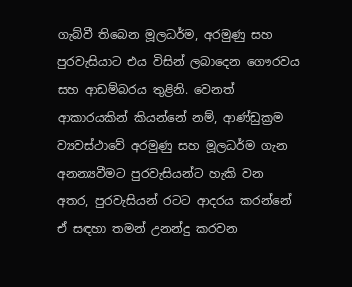ගැබ්වී තිබෙන මූලධර්ම, අරමුණු සහ පුරවැසියාට එය විසින් ලබාදෙන ගෞරවය සහ ආඩම්බරය තුළිනි. වෙනත් ආකාරයකින් කියන්නේ නම්, ආණ්ඩුක්‍රම ව්‍යවස්ථාවේ අරමුණු සහ මූලධර්ම ගැන අනන්‍යවීමට පුරවැසියන්ට හැකි වන අතර, පුරවැසියන් රටට ආදරය කරන්නේ ඒ සඳහා තමන් උනන්දු කරවන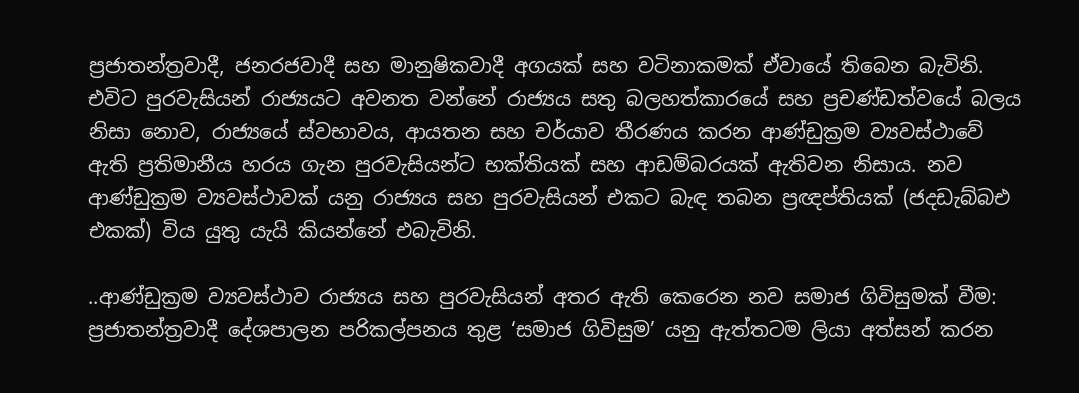ප්‍රජාතන්ත්‍රවාදී, ජනරජවාදී සහ මානුෂිකවාදී අගයක් සහ වටිනාකමක් ඒවායේ තිබෙන බැවිනි. එවිට පුරවැසියන් රාජ්‍යයට අවනත වන්නේ රාජ්‍යය සතු බලහත්කාරයේ සහ ප්‍රචණ්ඩත්වයේ බලය නිසා නොව, රාජ්‍යයේ ස්වභාවය, ආයතන සහ චර්යාව තීරණය කරන ආණ්ඩුක්‍රම ව්‍යවස්ථාවේ ඇති ප්‍රතිමානීය හරය ගැන පුරවැසියන්ට භක්තියක් සහ ආඩම්බරයක් ඇතිවන නිසාය. නව ආණ්ඩුක්‍රම ව්‍යවස්ථාවක් යනු රාජ්‍යය සහ පුරවැසියන් එකට බැඳ තබන ප්‍රඥප්තියක් (ජදඩැබ්බඑ එකක්) විය යුතු යැයි කියන්නේ එබැවිනි.

..ආණ්ඩුක්‍රම ව්‍යවස්ථාව රාජ්‍යය සහ පුරවැසියන් අතර ඇති කෙරෙන නව සමාජ ගිවිසුමක් වීම: ප්‍රජාතන්ත්‍රවාදී දේශපාලන පරිකල්පනය තුළ ‘සමාජ ගිවිසුම’ යනු ඇත්තටම ලියා අත්සන් කරන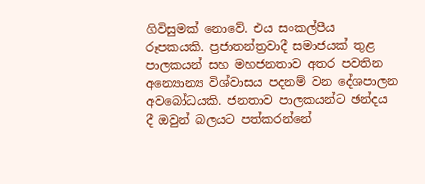ගිවිසුමක් නොවේ. එය සංකල්පීය රූපකයකි. ප්‍රජාතන්ත්‍රවාදී සමාජයක් තුළ පාලකයන් සහ මහජනතාව අතර පවතින අන්‍යොන්‍ය විශ්වාසය පදනම් වන දේශපාලන අවබෝධයකි. ජනතාව පාලකයන්ට ඡන්දය දී ඔවුන් බලයට පත්කරන්නේ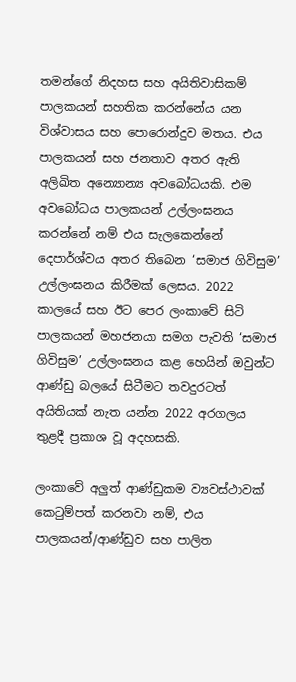තමන්ගේ නිදහස සහ අයිතිවාසිකම් පාලකයන් සහතික කරන්නේය යන විශ්වාසය සහ පොරොන්දුව මතය. එය පාලකයන් සහ ජනතාව අතර ඇති අලිඛිත අන්‍යොන්‍ය අවබෝධයකි. එම අවබෝධය පාලකයන් උල්ලංඝනය කරන්නේ නම් එය සැලකෙන්නේ දෙපාර්ශ්වය අතර තිබෙන ‘සමාජ ගිවිසුම’ උල්ලංඝනය කිරීමක් ලෙසය. 2022 කාලයේ සහ ඊට පෙර ලංකාවේ සිටි පාලකයන් මහජනයා සමග පැවති ‘සමාජ ගිවිසුම’ උල්ලංඝනය කළ හෙයින් ඔවුන්ට ආණ්ඩු බලයේ සිටීමට තවදුරටත් අයිතියක් නැත යන්න 2022 අරගලය තුළදී ප්‍රකාශ වූ අදහසකි.

ලංකාවේ අලුත් ආණ්ඩුකම ව්‍යවස්ථාවක් කෙටුම්පත් කරනවා නම්, එය පාලකයන්/ආණ්ඩුව සහ පාලිත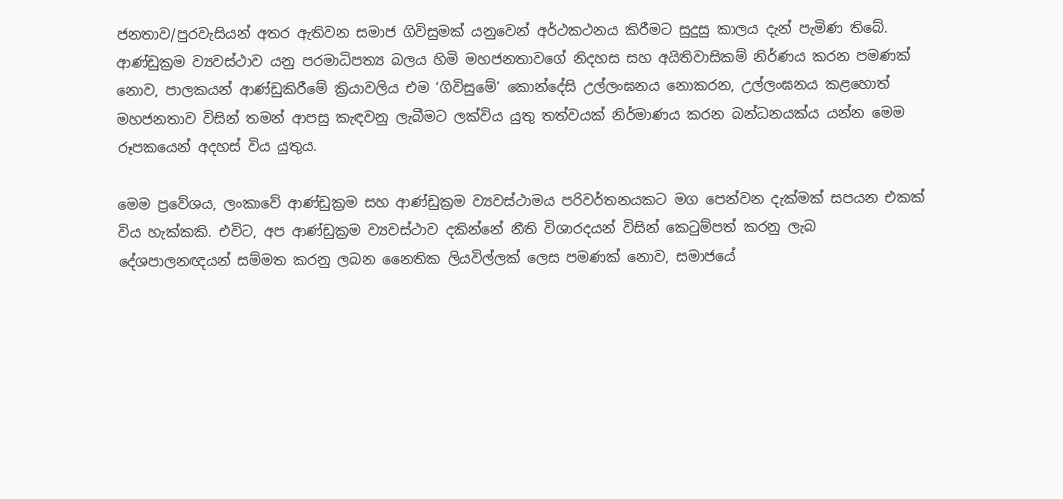ජනතාව/පුරවැසියන් අතර ඇතිවන සමාජ ගිවිසුමක් යනුවෙන් අර්ථකථනය කිරීමට සුදුසු කාලය දැන් පැමිණ තිබේ. ආණ්ඩුක්‍රම ව්‍යවස්ථාව යනු පරමාධිපත්‍ය බලය හිමි මහජනතාවගේ නිදහස සහ අයිතිවාසිකම් නිර්ණය කරන පමණක් නොව, පාලකයන් ආණ්ඩුකිරීමේ ක්‍රියාවලිය එම ‘ගිවිසුමේ’ කොන්දේසි උල්ලංඝනය නොකරන, උල්ලංඝනය කළහොත් මහජනතාව විසින් තමන් ආපසු කැඳවනු ලැබීමට ලක්විය යුතු තත්වයක් නිර්මාණය කරන බන්ධනයක්ය යන්න මෙම රූපකයෙන් අදහස් විය යුතුය.

මෙම ප්‍රවේශය, ලංකාවේ ආණ්ඩුක්‍රම සහ ආණ්ඩුක්‍රම ව්‍යවස්ථාමය පරිවර්තනයකට මග පෙන්වන දැක්මක් සපයන එකක් විය හැක්කකි. එවිට, අප ආණ්ඩුක්‍රම ව්‍යවස්ථාව දකින්නේ නීති විශාරදයන් විසින් කෙටුම්පත් කරනු ලැබ දේශපාලනඥයන් සම්මත කරනු ලබන නෛතික ලියවිල්ලක් ලෙස පමණක් නොව, සමාජයේ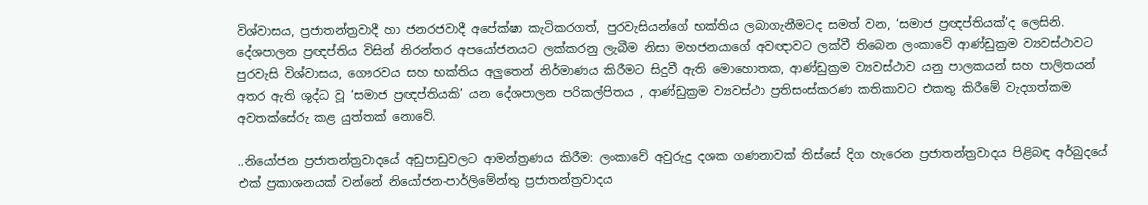විශ්වාසය, ප්‍රජාතන්ත්‍රවාදී හා ජනරජවාදී අපේක්ෂා කැටිකරගත්, පුරවැසියන්ගේ භක්තිය ලබාගැනීමටද සමත් වන, ‘සමාජ ප්‍රඥප්තියක්’ද ලෙසිනි. දේශපාලන ප්‍රඥප්තිය විසින් නිරන්තර අපයෝජනයට ලක්කරනු ලැබීම නිසා මහජනයාගේ අවඥාවට ලක්වී තිබෙන ලංකාවේ ආණ්ඩුක්‍රම ව්‍යවස්ථාවට පුරවැසි විශ්වාසය, ගෞරවය සහ භක්තිය අලුතෙන් නිර්මාණය කිරීමට සිදුවී ඇති මොහොතක, ආණ්ඩුක්‍රම ව්‍යවස්ථාව යනු පාලකයන් සහ පාලිතයන් අතර ඇති ශුද්ධ වූ ‘සමාජ ප්‍රඥප්තියකි’ යන දේශපාලන පරිකල්පිතය , ආණ්ඩුක්‍රම ව්‍යවස්ථා ප්‍රතිසංස්කරණ කතිකාවට එකතු කිරීමේ වැදගත්කම අවතක්සේරු කළ යුත්තක් නොවේ.

..නියෝජන ප්‍රජාතන්ත්‍රවාදයේ අඩුපාඩුවලට ආමන්ත්‍රණය කිරීම: ලංකාවේ අවුරුදු දශක ගණනාවක් තිස්සේ දිග හැරෙන ප්‍රජාතන්ත්‍රවාදය පිළිබඳ අර්බුදයේ එක් ප්‍රකාශනයක් වන්නේ නියෝජන-පාර්ලිමේන්තු ප්‍රජාතන්ත්‍රවාදය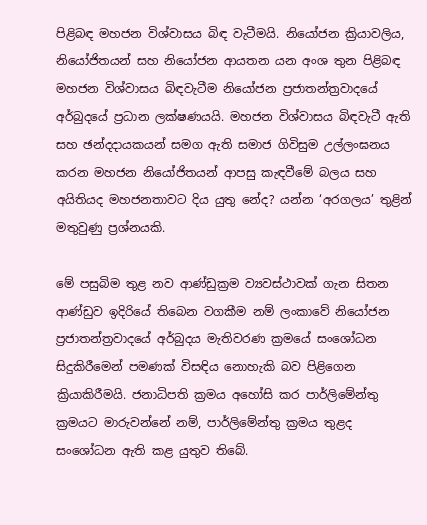පිළිබඳ මහජන විශ්වාසය බිඳ වැටීමයි. නියෝජන ක්‍රියාවලිය, නියෝජිතයන් සහ නියෝජන ආයතන යන අංශ තුන පිළිබඳ මහජන විශ්වාසය බිඳවැටීම නියෝජන ප්‍රජාතන්ත්‍රවාදයේ අර්බුදයේ ප්‍රධාන ලක්ෂණයයි. මහජන විශ්වාසය බිඳවැටී ඇති සහ ඡන්දදායකයන් සමග ඇති සමාජ ගිවිසුම උල්ලංඝනය කරන මහජන නියෝජිතයන් ආපසු කැඳවීමේ බලය සහ අයිතියද මහජනතාවට දිය යුතු නේද? යන්න ‘අරගලය’ තුළින් මතුවුණු ප්‍රශ්නයකි.

මේ පසුබිම තුළ නව ආණ්ඩුක්‍රම ව්‍යවස්ථාවක් ගැන සිතන ආණ්ඩුව ඉදිරියේ තිබෙන වගකීම නම් ලංකාවේ නියෝජන ප්‍රජාතන්ත්‍රවාදයේ අර්බුදය මැතිවරණ ක්‍රමයේ සංශෝධන සිදුකිරීමෙන් පමණක් විසඳිය නොහැකි බව පිළිගෙන ක්‍රියාකිරීමයි. ජනාධිපති ක්‍රමය අහෝසි කර පාර්ලිමේන්තු ක්‍රමයට මාරුවන්නේ නම්, පාර්ලිමේන්තු ක්‍රමය තුළද සංශෝධන ඇති කළ යුතුව තිබේ.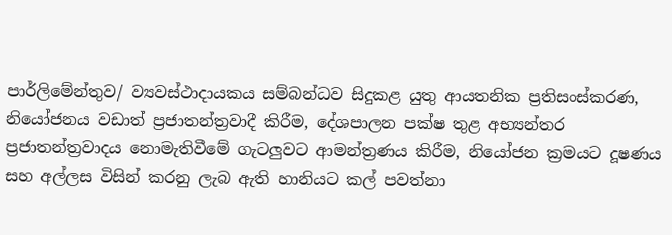පාර්ලිමේන්තුව/ ව්‍යවස්ථාදායකය සම්බන්ධව සිදුකළ යුතු ආයතනික ප්‍රතිසංස්කරණ, නියෝජනය වඩාත් ප්‍රජාතන්ත්‍රවාදී කිරීම, දේශපාලන පක්ෂ තුළ අභ්‍යන්තර ප්‍රජාතන්ත්‍රවාදය නොමැතිවීමේ ගැටලුවට ආමන්ත්‍රණය කිරීම, නියෝජන ක්‍රමයට දූෂණය සහ අල්ලස විසින් කරනු ලැබ ඇති හානියට කල් පවත්නා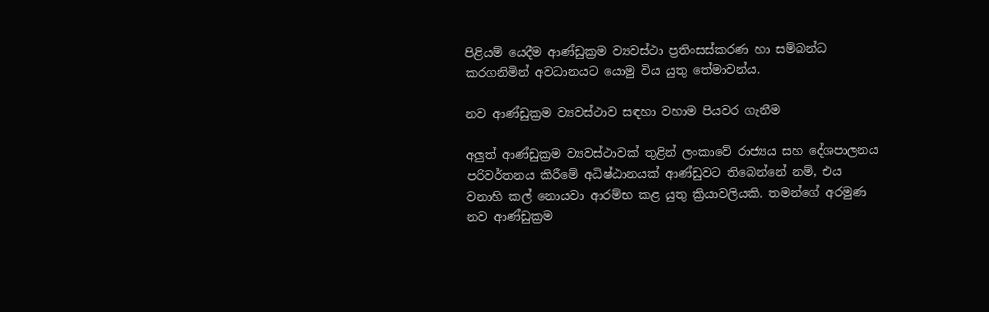පිළියම් යෙදීම ආණ්ඩුක්‍රම ව්‍යවස්ථා ප්‍රතිංසස්කරණ හා සම්බන්ධ කරගනිමින් අවධානයට යොමු විය යුතු තේමාවන්ය.

නව ආණ්ඩුක්‍රම ව්‍යවස්ථාව සඳහා වහාම පියවර ගැනීම

අලුත් ආණ්ඩුක්‍රම ව්‍යවස්ථාවක් තුළින් ලංකාවේ රාජ්‍යය සහ දේශපාලනය පරිවර්තනය කිරීමේ අධිෂ්ඨානයක් ආණ්ඩුවට තිබෙන්නේ නම්, එය වනාහි කල් නොයවා ආරම්භ කළ යුතු ක්‍රියාවලියකි. තමන්ගේ අරමුණ නව ආණ්ඩුක්‍රම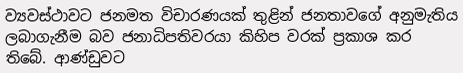ව්‍යවස්ථාවට ජනමත විචාරණයක් තුළින් ජනතාවගේ අනුමැතිය ලබාගැනීම බව ජනාධිපතිවරයා කිහිප වරක් ප්‍රකාශ කර තිබේ. ආණ්ඩුවට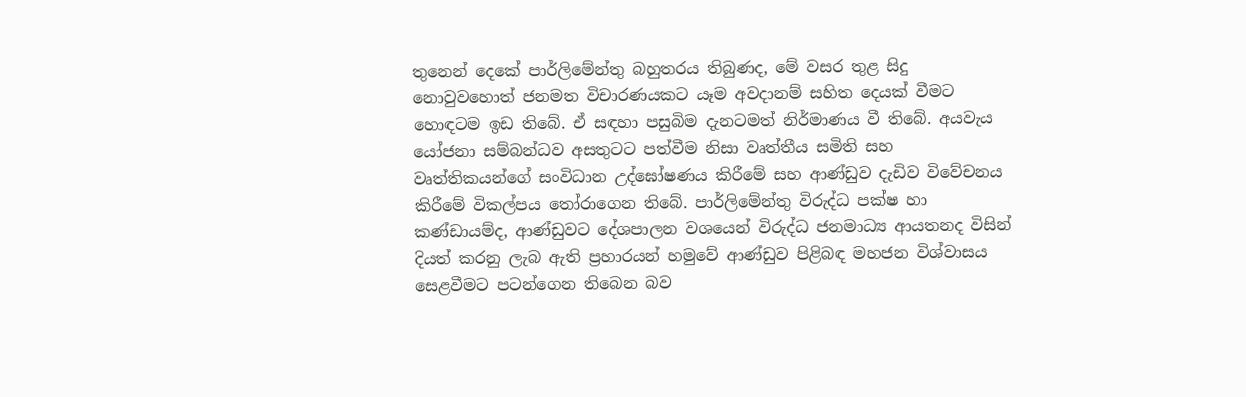තුනෙන් දෙකේ පාර්ලිමේන්තු බහුතරය තිබුණද, මේ වසර තුළ සිදු නොවුවහොත් ජනමත විචාරණයකට යෑම අවදානම් සහිත දෙයක් වීමට හොඳටම ඉඩ තිබේ. ඒ සඳහා පසුබිම දැනටමත් නිර්මාණය වී තිබේ. අයවැය යෝජනා සම්බන්ධව අසතුටට පත්වීම නිසා වෘත්තීය සමිති සහ වෘත්තිකයන්ගේ සංවිධාන උද්ඝෝෂණය කිරීමේ සහ ආණ්ඩුව දැඩිව විවේචනය කිරීමේ විකල්පය තෝරාගෙන තිබේ. පාර්ලිමේන්තු විරුද්ධ පක්ෂ හා කණ්ඩායම්ද, ආණ්ඩුවට දේශපාලන වශයෙන් විරුද්ධ ජනමාධ්‍ය ආයතනද විසින් දියත් කරනු ලැබ ඇති ප්‍රහාරයන් හමුවේ ආණ්ඩුව පිළිබඳ මහජන විශ්වාසය සෙළවීමට පටන්ගෙන තිබෙන බව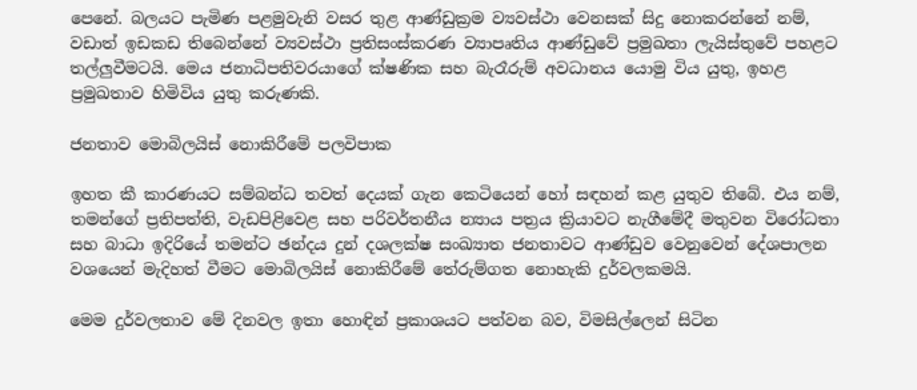පෙනේ. බලයට පැමිණ පළමුවැනි වසර තුළ ආණ්ඩුක්‍රම ව්‍යවස්ථා වෙනසක් සිදු නොකරන්නේ නම්, වඩාත් ඉඩකඩ තිබෙන්නේ ව්‍යවස්ථා ප්‍රතිසංස්කරණ ව්‍යාපෘතිය ආණ්ඩුවේ ප්‍රමුඛතා ලැයිස්තුවේ පහළට තල්ලුවීමටයි. මෙය ජනාධිපතිවරයාගේ ක්ෂණික සහ බැරෑරුම් අවධානය යොමු විය යුතු, ඉහළ ප්‍රමුඛතාව හිමිවිය යුතු කරුණකි.

ජනතාව මොබිලයිස් නොකිරීමේ පලවිපාක

ඉහත කී කාරණයට සම්බන්ධ තවත් දෙයක් ගැන කෙටියෙන් හෝ සඳහන් කළ යුතුව තිබේ. එය නම්, තමන්ගේ ප්‍රතිපත්ති, වැඩපිළිවෙළ සහ පරිවර්තනීය න්‍යාය පත්‍රය ක්‍රියාවට නැගීමේදී මතුවන විරෝධතා සහ බාධා ඉදිරියේ තමන්ට ඡන්දය දුන් දශලක්ෂ සංඛ්‍යාත ජනතාවට ආණ්ඩුව වෙනුවෙන් දේශපාලන වශයෙන් මැදිහත් වීමට මොබිලයිස් නොකිරීමේ තේරුම්ගත නොහැකි දුර්වලකමයි.

මෙම දුර්වලතාව මේ දිනවල ඉතා හොඳින් ප්‍රකාශයට පත්වන බව, විමසිල්ලෙන් සිටින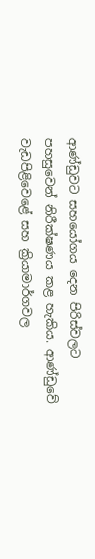ආණ්ඩුවට සහයෝගය දෙන පිරිස්වලට පහසුවෙන් නිරීක්ෂණය කළ හැකිය. ආණ්ඩුවේ වැඩපිළිවෙළේ සහ ක්‍රියාමාර්ගවල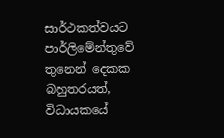සාර්ථකත්වයට පාර්ලිමේන්තුවේ තුනෙන් දෙකක බහුතරයත්, විධායකයේ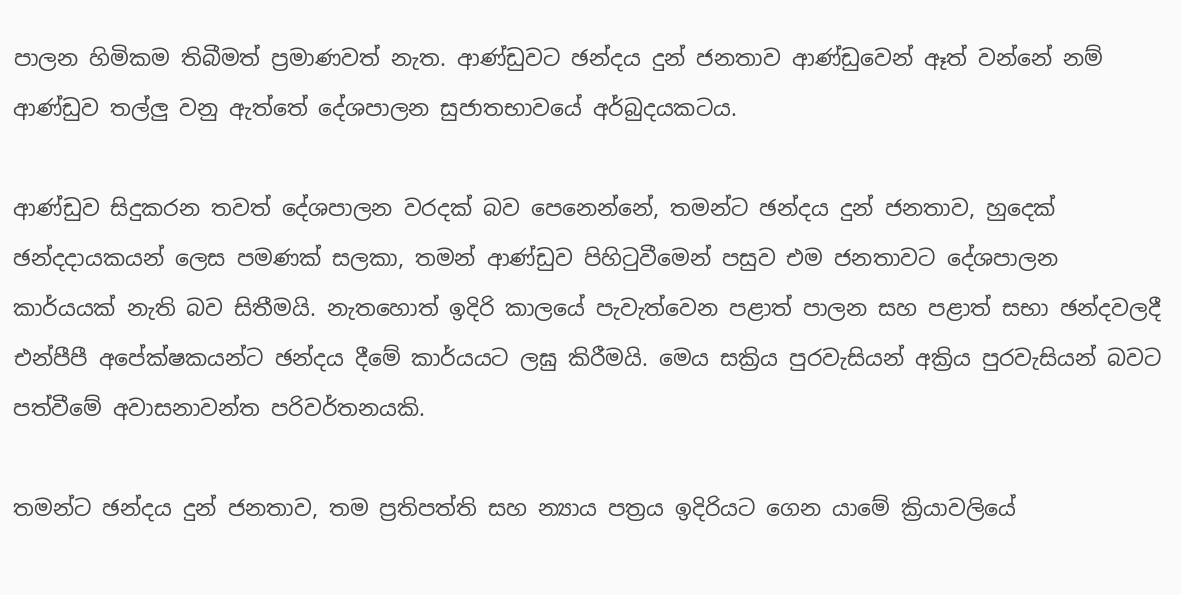පාලන හිමිකම තිබීමත් ප්‍රමාණවත් නැත. ආණ්ඩුවට ඡන්දය දුන් ජනතාව ආණ්ඩුවෙන් ඈත් වන්නේ නම් ආණ්ඩුව තල්ලු වනු ඇත්තේ දේශපාලන සුජාතභාවයේ අර්බුදයකටය.

ආණ්ඩුව සිදුකරන තවත් දේශපාලන වරදක් බව පෙනෙන්නේ, තමන්ට ඡන්දය දුන් ජනතාව, හුදෙක් ඡන්දදායකයන් ලෙස පමණක් සලකා, තමන් ආණ්ඩුව පිහිටුවීමෙන් පසුව එම ජනතාවට දේශපාලන කාර්යයක් නැති බව සිතීමයි. නැතහොත් ඉදිරි කාලයේ පැවැත්වෙන පළාත් පාලන සහ පළාත් සභා ඡන්දවලදී එන්පීපී අපේක්ෂකයන්ට ඡන්දය දීමේ කාර්යයට ලඝු කිරීමයි. මෙය සක්‍රිය පුරවැසියන් අක්‍රිය පුරවැසියන් බවට පත්වීමේ අවාසනාවන්ත පරිවර්තනයකි.

තමන්ට ඡන්දය දුන් ජනතාව, තම ප්‍රතිපත්ති සහ න්‍යාය පත්‍රය ඉදිරියට ගෙන යාමේ ක්‍රියාවලියේ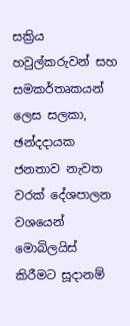සක්‍රිය හවුල්කරුවන් සහ සමකර්තෘකයන් ලෙස සලකා, ඡන්දදායක ජනතාව නැවත වරක් දේශපාලන වශයෙන් මොබිලයිස් කිරීමට සූදානම්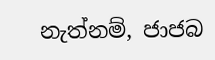නැත්නම්, ජාජබ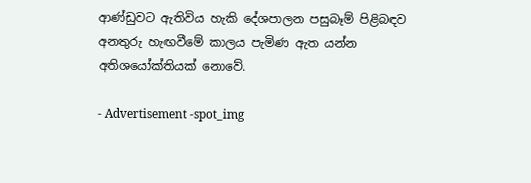ආණ්ඩුවට ඇතිවිය හැකි දේශපාලන පසුබෑම් පිළිබඳව අනතුරු හැඟවීමේ කාලය පැමිණ ඇත යන්න අතිශයෝක්තියක් නොවේ.

- Advertisement -spot_img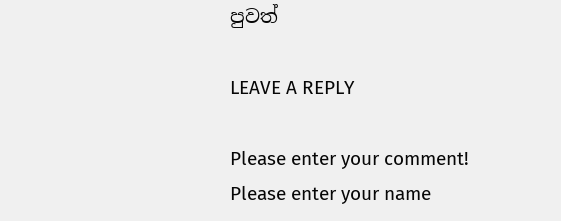පුවත්

LEAVE A REPLY

Please enter your comment!
Please enter your name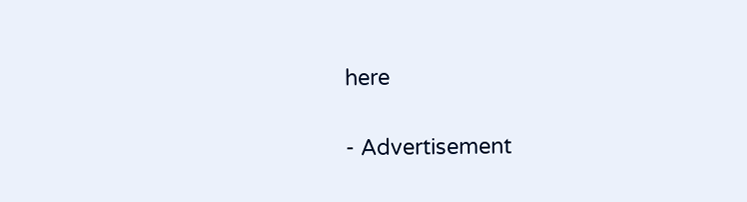here

- Advertisement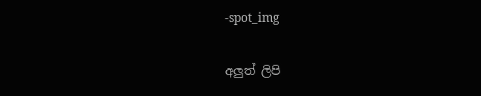-spot_img

අලුත් ලිපි